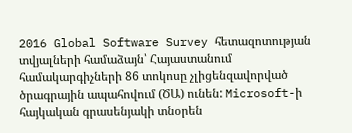2016 Global Software Survey հետազոտության տվյալների համաձայն՝ Հայաստանում համակարգիչների 86 տոկոսը չլիցենզավորված ծրագրային ապահովում (ԾԱ) ունեն: Microsoft-ի հայկական գրասենյակի տնօրեն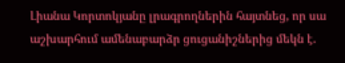Լիանա Կորտոկյանը լրագրողներին հայտնեց, որ սա աշխարհում ամենաբարձր ցուցանիշներից մեկն է.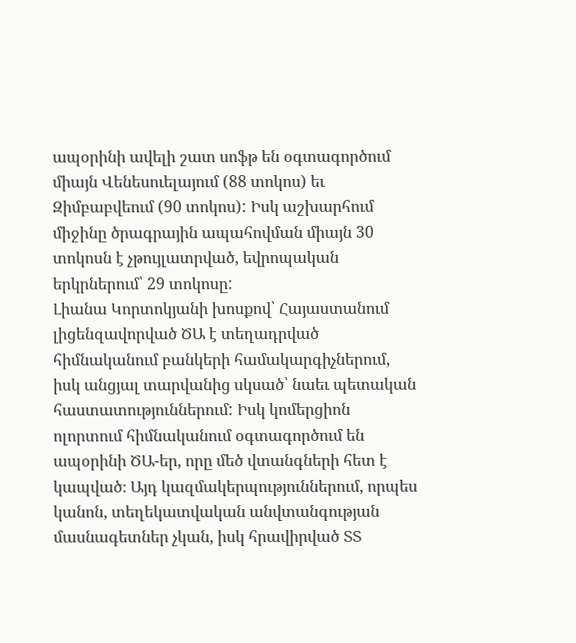ապօրինի ավելի շատ սոֆթ են օգտագործում միայն Վենեսուելայում (88 տոկոս) եւ Զիմբաբվեում (90 տոկոս): Իսկ աշխարհում միջինը ծրագրային ապահովման միայն 30 տոկոսն է չթույլատրված, եվրոպական երկրներում՝ 29 տոկոսը:
Լիանա Կորտոկյանի խոսքով՝ Հայաստանում լիցենզավորված ԾԱ է տեղադրված հիմնականում բանկերի համակարգիչներում, իսկ անցյալ տարվանից սկսած՝ նաեւ պետական հաստատություններում: Իսկ կոմերցիոն ոլորտում հիմնականում օգտագործում են ապօրինի ԾԱ-եր, որը մեծ վտանգների հետ է կապված։ Այդ կազմակերպություններում, որպես կանոն, տեղեկատվական անվտանգության մասնագետներ չկան, իսկ հրավիրված ՏՏ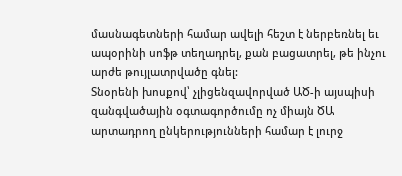մասնագետների համար ավելի հեշտ է ներբեռնել եւ ապօրինի սոֆթ տեղադրել, քան բացատրել, թե ինչու արժե թույլատրվածը գնել:
Տնօրենի խոսքով՝ չլիցենզավորված ԱԾ-ի այսպիսի զանգվածային օգտագործումը ոչ միայն ԾԱ արտադրող ընկերությունների համար է լուրջ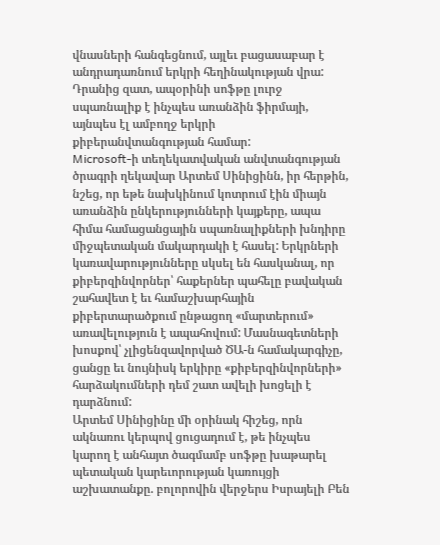վնասների հանգեցնում, այլեւ բացասաբար է անդրադառնում երկրի հեղինակության վրա: Դրանից զատ, ապօրինի սոֆթը լուրջ սպառնալիք է ինչպես առանձին ֆիրմայի, այնպես էլ ամբողջ երկրի քիբերանվտանգության համար:
Microsoft-ի տեղեկատվական անվտանգության ծրագրի ղեկավար Արտեմ Սինիցինն, իր հերթին, նշեց, որ եթե նախկինում կոտրում էին միայն առանձին ընկերությունների կայքերը, ապա հիմա համացանցային սպառնալիքների խնդիրը միջպետական մակարդակի է հասել: Երկրների կառավարությունները սկսել են հասկանալ, որ քիբերզինվորներ՝ հաքերներ պահելը բավական շահավետ է եւ համաշխարհային քիբերտարածքում ընթացող «մարտերում» առավելություն է ապահովում: Մասնագետների խոսքով՝ չլիցենզավորված ԾԱ-ն համակարգիչը, ցանցը եւ նույնիսկ երկիրը «քիբերզինվորների» հարձակումների դեմ շատ ավելի խոցելի է դարձնում:
Արտեմ Սինիցինը մի օրինակ հիշեց, որն ակնառու կերպով ցուցադում է, թե ինչպես կարող է անհայտ ծագմամբ սոֆթը խաթարել պետական կարեւորության կառույցի աշխատանքը. բոլորովին վերջերս Իսրայելի Բեն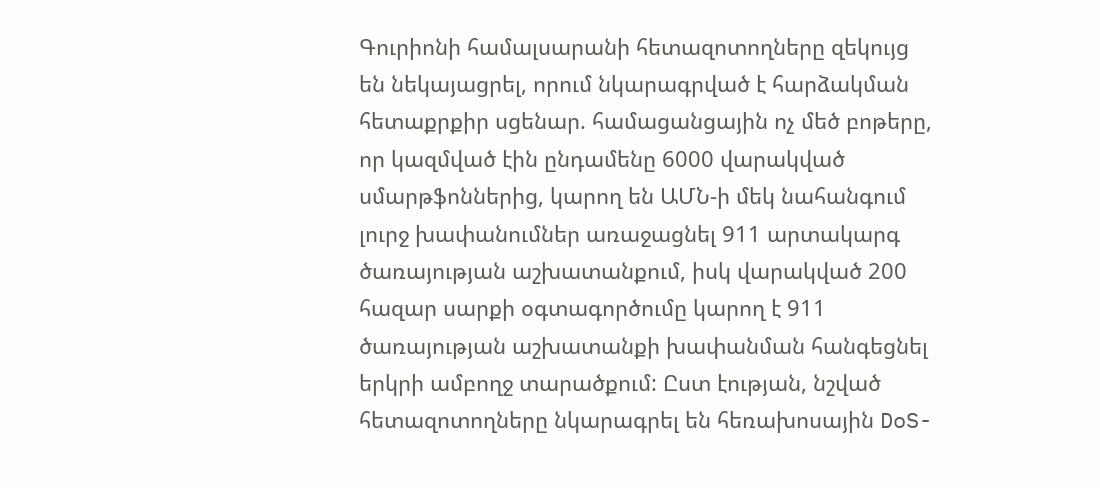Գուրիոնի համալսարանի հետազոտողները զեկույց են նեկայացրել, որում նկարագրված է հարձակման հետաքրքիր սցենար. համացանցային ոչ մեծ բոթերը, որ կազմված էին ընդամենը 6000 վարակված սմարթֆոններից, կարող են ԱՄՆ-ի մեկ նահանգում լուրջ խափանումներ առաջացնել 911 արտակարգ ծառայության աշխատանքում, իսկ վարակված 200 հազար սարքի օգտագործումը կարող է 911 ծառայության աշխատանքի խափանման հանգեցնել երկրի ամբողջ տարածքում: Ըստ էության, նշված հետազոտողները նկարագրել են հեռախոսային DoS-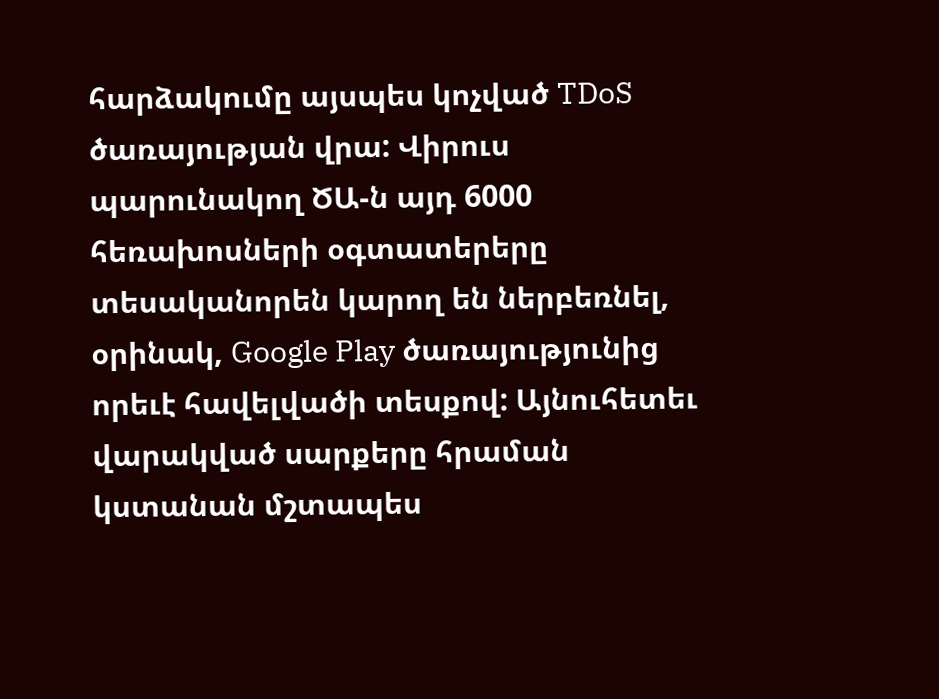հարձակումը այսպես կոչված TDoS ծառայության վրա: Վիրուս պարունակող ԾԱ-ն այդ 6000 հեռախոսների օգտատերերը տեսականորեն կարող են ներբեռնել, օրինակ, Google Play ծառայությունից որեւէ հավելվածի տեսքով: Այնուհետեւ վարակված սարքերը հրաման կստանան մշտապես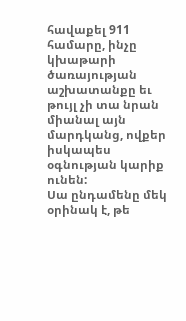հավաքել 911 համարը, ինչը կխաթարի ծառայության աշխատանքը եւ թույլ չի տա նրան միանալ այն մարդկանց, ովքեր իսկապես օգնության կարիք ունեն:
Սա ընդամենը մեկ օրինակ է, թե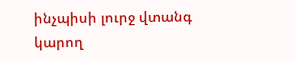ինչպիսի լուրջ վտանգ կարող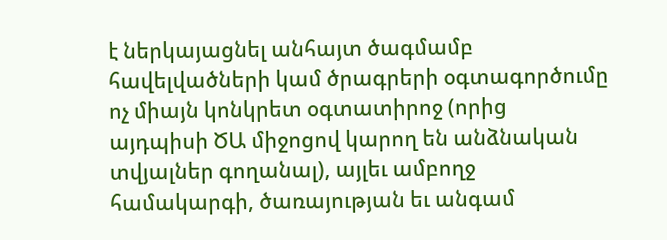է ներկայացնել անհայտ ծագմամբ հավելվածների կամ ծրագրերի օգտագործումը ոչ միայն կոնկրետ օգտատիրոջ (որից այդպիսի ԾԱ միջոցով կարող են անձնական տվյալներ գողանալ), այլեւ ամբողջ համակարգի, ծառայության եւ անգամ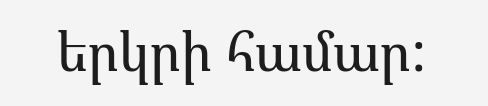երկրի համար: